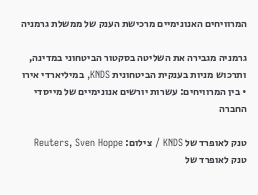המרוויחים האנונימיים מרכישת הענק של ממשלת גרמניה

גרמניה מגבירה את השליטה בסקטור הביטחוני במדינה, ותרכוש מניות בענקית הביטחונית KNDS, במיליארדי אירו • בין המרוויחים: עשרות יורשים אנונימיים של מייסדי החברה

טנק לאופרד של KNDS / צילום: Reuters, Sven Hoppe
טנק לאופרד של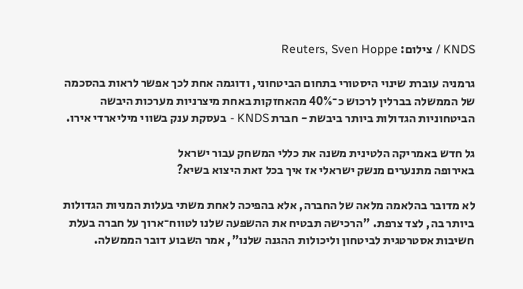KNDS / צילום: Reuters, Sven Hoppe

גרמניה עוברת שינוי היסטורי בתחום הביטחוני, ודוגמה אחת לכך אפשר לראות בהסכמה של הממשלה בברלין לרכוש כ־40% מהאחזקות באחת מיצרניות מערכות היבשה הביטחוניות הגדולות ביותר ביבשת - חברת KNDS - בעסקת ענק בשווי מיליארדי אירו.

גל חדש באמריקה הלטינית משנה את כללי המשחק עבור ישראל
באירופה מתנערים מנשק ישראלי אז איך בכל זאת היצוא בשיא?

לא מדובר בהלאמה מלאה של החברה, אלא בהפיכה לאחת משתי בעלות המניות הגדולות ביותר בה, לצד צרפת. "הרכישה תבטיח את ההשפעה שלנו לטווח־ארוך על חברה בעלת חשיבות אסטרטגית לביטחון וליכולות ההגנה שלנו", אמר השבוע דובר הממשלה.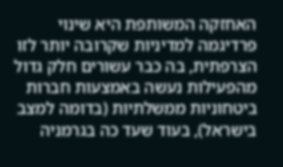האחזקה המשותפת היא שינוי פרדיגמה למדיניות שקרובה יותר לזו הצרפתית, בה כבר עשורים חלק גדול מהפעילות נעשה באמצעות חברות ביטחוניות ממשלתיות (בדומה למצב בישראל), בעוד שעד כה בגרמניה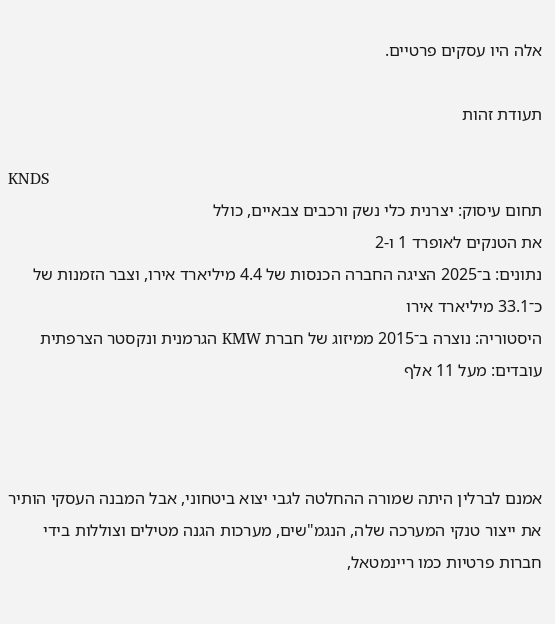אלה היו עסקים פרטיים.

תעודת זהות

KNDS
תחום עיסוק: יצרנית כלי נשק ורכבים צבאיים, כולל
את הטנקים לאופרד 1 ו-2
נתונים: ב־2025 הציגה החברה הכנסות של 4.4 מיליארד אירו, וצבר הזמנות של כ־33.1 מיליארד אירו
היסטוריה: נוצרה ב־2015 ממיזוג של חברת KMW הגרמנית ונקסטר הצרפתית
עובדים: מעל 11 אלף



אמנם לברלין היתה שמורה ההחלטה לגבי יצוא ביטחוני, אבל המבנה העסקי הותיר את ייצור טנקי המערכה שלה, הנגמ"שים, מערכות הגנה מטילים וצוללות בידי חברות פרטיות כמו ריינמטאל,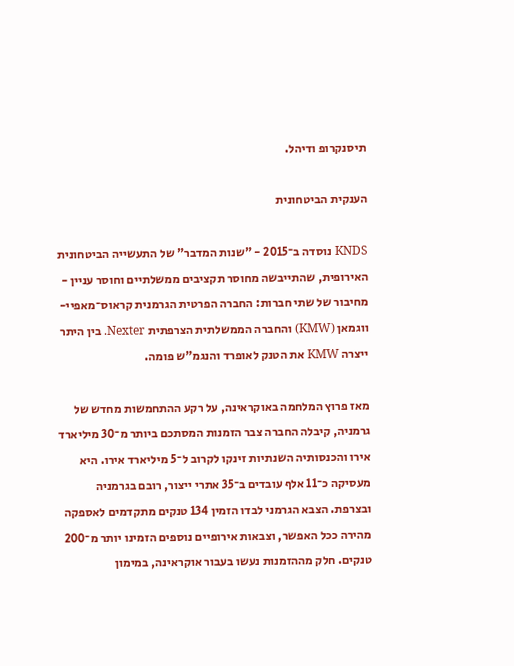תיסנקרופ ודיהל.

הענקית הביטחונית

KNDS נוסדה ב־2015 - "שנות המדבר" של התעשייה הביטחונית האירופית, שהתייבשה מחוסר תקציבים ממשלתיים וחוסר עניין - מחיבור של שתי חברות: החברה הפרטית הגרמנית קראוס־מאפיי-ווגמאן (KMW) והחברה הממשלתית הצרפתית Nexter. בין היתר ייצרה KMW את הטנק לאופרד והנגמ"ש פומה.

מאז פרוץ המלחמה באוקראינה, על רקע ההתחמשות מחדש של גרמניה, קיבלה החברה צבר הזמנות המסתכם ביותר מ־30 מיליארד אירו והכנסותיה השנתיות זינקו לקרוב ל־5 מיליארד אירו. היא מעסיקה כ־11 אלף עובדים ב־35 אתרי ייצור, רובם בגרמניה ובצרפת. הצבא הגרמני לבדו הזמין 134 טנקים מתקדמים לאספקה מהירה ככל האפשר, וצבאות אירופיים נוספים הזמינו יותר מ־200 טנקים. חלק מההזמנות נעשו בעבור אוקראינה, במימון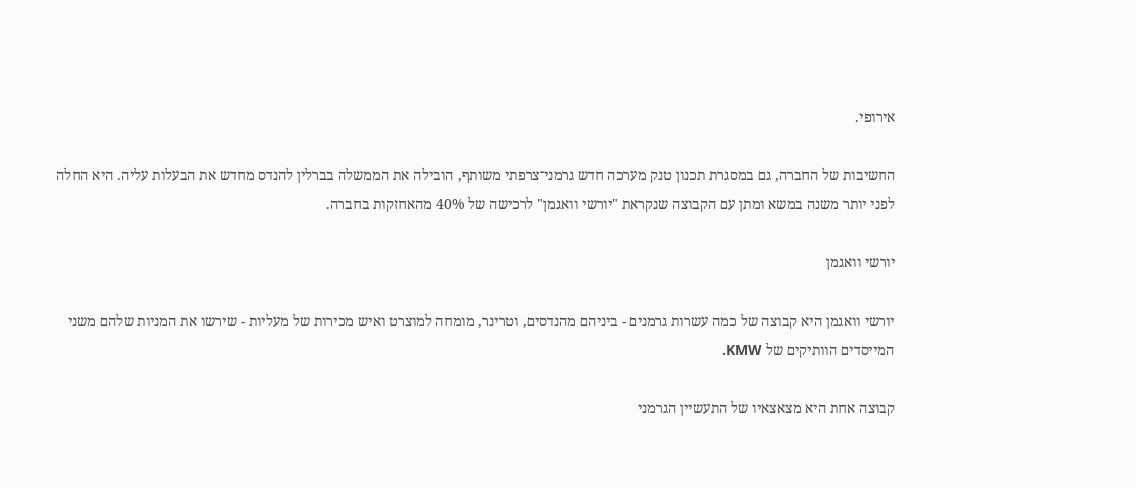אירופי.

החשיבות של החברה, גם במסגרת תכנון טנק מערכה חדש גרמני־צרפתי משותף, הובילה את הממשלה בברלין להנדס מחדש את הבעלות עליה. היא החלה לפני יותר משנה במשא ומתן עם הקבוצה שנקראת "יורשי וואגמן" לרכישה של 40% מהאחזקות בחברה.

יורשי וואגמן

יורשי וואגמן היא קבוצה של כמה עשרות גרמנים - ביניהם מהנדסים, וטרינר, מומחה למוצרט ואיש מכירות של מעליות - שירשו את המניות שלהם משני המייסדים הוותיקים של KMW.

קבוצה אחת היא מצאצאיו של התעשיין הגרמני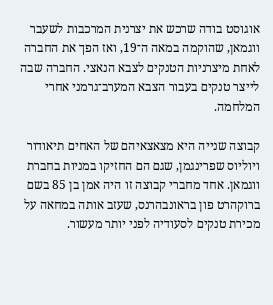אוגוסט בודה שרכש את יצרנית המרכבות לשעבר ווגמאן, שהוקמה במאה ה־19, ואז הפך את החברה לאחת מיצרניות הטנקים לצבא הנאצי. החברה שבה לייצר טנקים בעבור הצבא המערב־גרמני אחרי המלחמה.

קבוצה שנייה היא מצאצאיהם של האחים תיאודור ויוליוס שפרינגמן, שגם הם החזיקו במניות בחברת ווגמאן. אחד מחברי קבוצה זו היה אמן בן 85 בשם ברוקהרט פון בראונבהרנס, שעזב אותה במחאה על מכירת טנקים לסעודיה לפני יותר מעשור.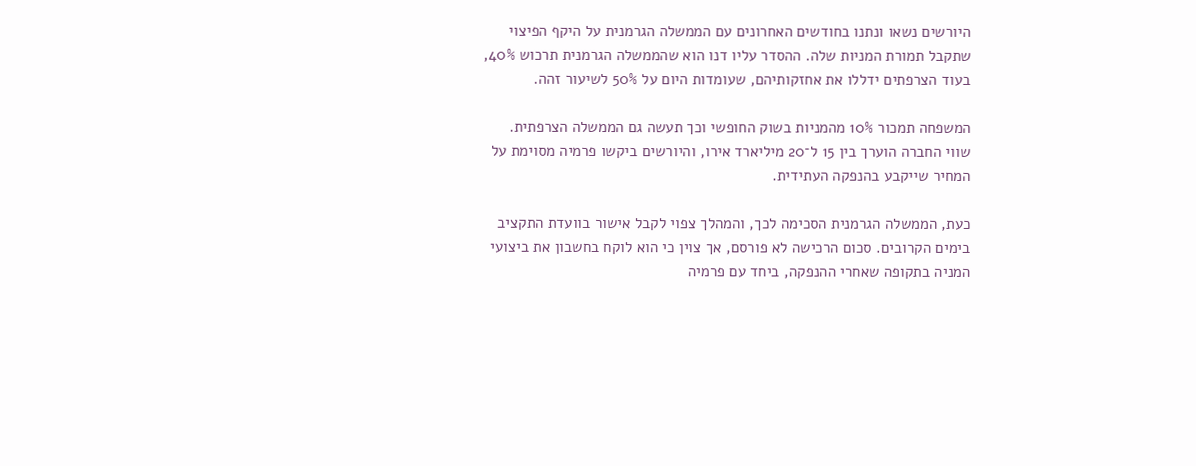היורשים נשאו ונתנו בחודשים האחרונים עם הממשלה הגרמנית על היקף הפיצוי שתקבל תמורת המניות שלה. ההסדר עליו דנו הוא שהממשלה הגרמנית תרכוש 40%, בעוד הצרפתים ידללו את אחזקותיהם, שעומדות היום על 50% לשיעור זהה.

המשפחה תמכור 10% מהמניות בשוק החופשי וכך תעשה גם הממשלה הצרפתית. שווי החברה הוערך בין 15 ל־20 מיליארד אירו, והיורשים ביקשו פרמיה מסוימת על המחיר שייקבע בהנפקה העתידית.

כעת, הממשלה הגרמנית הסכימה לכך, והמהלך צפוי לקבל אישור בוועדת התקציב בימים הקרובים. סכום הרכישה לא פורסם, אך צוין כי הוא לוקח בחשבון את ביצועי המניה בתקופה שאחרי ההנפקה, ביחד עם פרמיה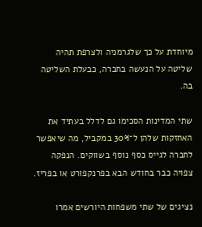מיוחדת על כך שלגרמניה ולצרפת תהיה שליטה על הנעשה בחברה, כבעלת השליטה בה.

שתי המדינות הסכימו גם לדלל בעתיד את האחזקות שלהן ל־30% במקביל, מה שיאפשר לחברה לגייס כסף נוסף בשווקים. הנפקה צפויה כבר בחודש הבא בפרנקפורט או בפריז.

נציגים של שתי משפחות היורשים אמרו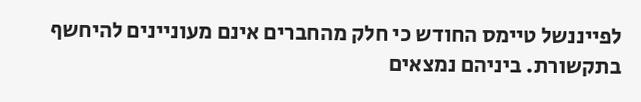לפייננשל טיימס החודש כי חלק מהחברים אינם מעוניינים להיחשף בתקשורת. ביניהם נמצאים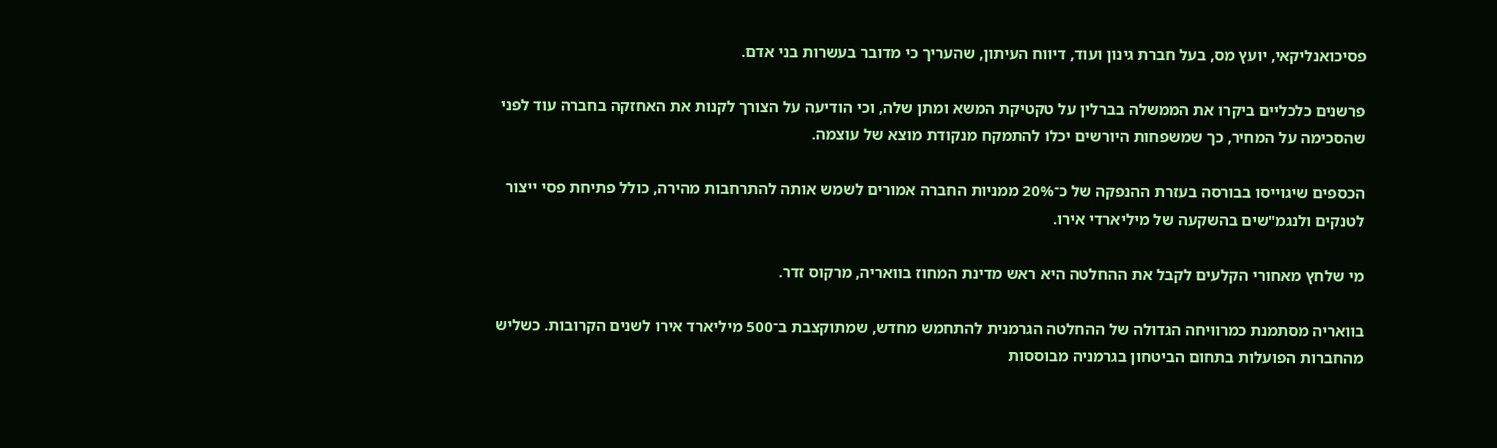פסיכואנליקאי, יועץ מס, בעל חברת גינון ועוד, דיווח העיתון, שהעריך כי מדובר בעשרות בני אדם.

פרשנים כלכליים ביקרו את הממשלה בברלין על טקטיקת המשא ומתן שלה, וכי הודיעה על הצורך לקנות את האחזקה בחברה עוד לפני שהסכימה על המחיר, כך שמשפחות היורשים יכלו להתמקח מנקודת מוצא של עוצמה.

הכספים שיגוייסו בבורסה בעזרת ההנפקה של כ־20% ממניות החברה אמורים לשמש אותה להתרחבות מהירה, כולל פתיחת פסי ייצור לטנקים ולנגמ"שים בהשקעה של מיליארדי אירו.

מי שלחץ מאחורי הקלעים לקבל את ההחלטה היא ראש מדינת המחוז בוואריה, מרקוס זדר.

בוואריה מסתמנת כמרוויחה הגדולה של ההחלטה הגרמנית להתחמש מחדש, שמתוקצבת ב־500 מיליארד אירו לשנים הקרובות. כשליש מהחברות הפועלות בתחום הביטחון בגרמניה מבוססות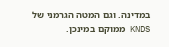במדינה. וגם המטה הגרמני של KNDS ממוקם במינכן.